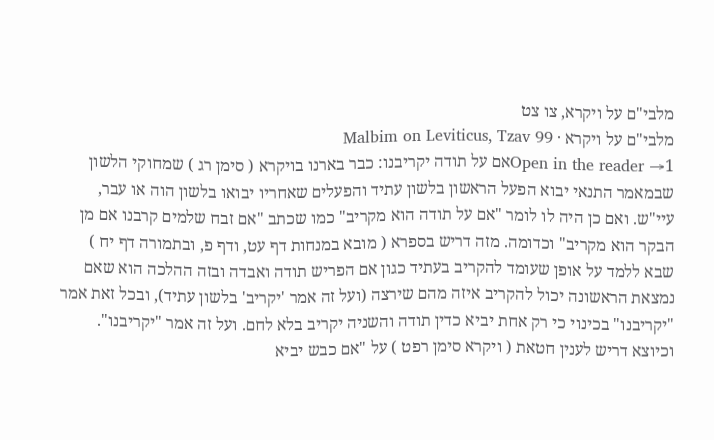מלבי"ם על ויקרא, צו צט
מלבי"ם על ויקרא · Malbim on Leviticus, Tzav 99
Open in the reader →1אם על תודה יקריבנו: כבר בארנו בויקרא ( סימן רג ) שמחוקי הלשון שבמאמר התנאי יבוא הפעל הראשון בלשון עתיד והפעלים שאחריו יבואו בלשון הוה או עבר, עיי"ש. ואם כן היה לו לומר "אם על תודה הוא מקריב" כמו שכתב "אם זבח שלמים קרבנו אם מן הבקר הוא מקריב" וכדומה. מזה דריש בספרא ( מובא במנחות דף עט, ודף פ, ובתמורה דף יח ) שבא ללמד על אופן שעומד להקריב בעתיד כגון אם הפריש תודה ואבדה ובזה ההלכה הוא שאם נמצאת הראשונה יכול להקריב איזה מהם שירצה (ועל זה אמר 'יקריב' בלשון עתיד), ובכל זאת אמר "יקריבנו" בכינוי כי רק אחת יביא כדין תודה והשניה יקריב בלא לחם. ועל זה אמר "יקריבנו". וכיוצא דריש לענין חטאת ( ויקרא סימן רפט ) על "אם כבש יביא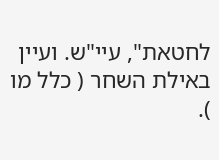לחטאת", עיי"ש. ועיין באילת השחר ( כלל מו ).